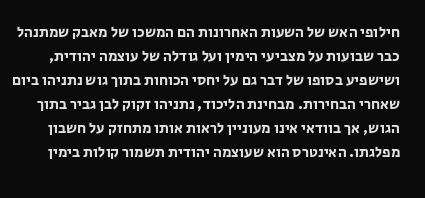חילופי האש של השעות האחרונות הם המשכו של מאבק שמתנהל כבר שבועות על מצביעי הימין ועל גודלה של עוצמה יהודית, ושישפיע בסופו של דבר גם על יחסי הכוחות בתוך גוש נתניהו ביום שאחרי הבחירות. מבחינת הליכוד, נתניהו זקוק לבן גביר בתוך הגוש, אך בוודאי אינו מעוניין לראות אותו מתחזק על חשבון מפלגתו. האינטרס הוא שעוצמה יהודית תשמור קולות בימין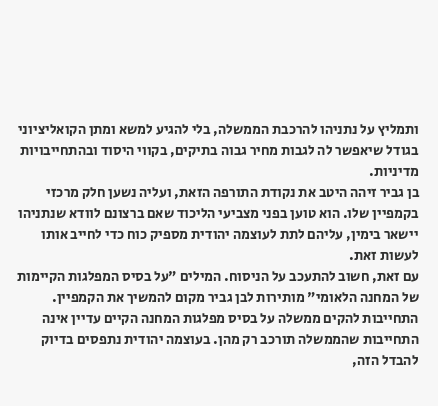ותמליץ על נתניהו להרכבת הממשלה, בלי להגיע למשא ומתן הקואליציוני בגודל שיאפשר לה לגבות מחיר גבוה בתיקים, בקווי היסוד ובהתחייבויות מדיניות.
בן גביר זיהה היטב את נקודת התורפה הזאת, ועליה נשען חלק מרכזי בקמפיין שלו. הוא טוען בפני מצביעי הליכוד שאם ברצונם לוודא שנתניהו יישאר בימין, עליהם לתת לעוצמה יהודית מספיק כוח כדי לחייב אותו לעשות זאת.
עם זאת, חשוב להתעכב על הניסוח. המילים "על בסיס המפלגות הקיימות של המחנה הלאומי" מותירות לבן גביר מקום להמשיך את הקמפיין. התחייבות להקים ממשלה על בסיס מפלגות המחנה הקיים עדיין אינה התחייבות שהממשלה תורכב רק מהן. בעוצמה יהודית נתפסים בדיוק להבדל הזה,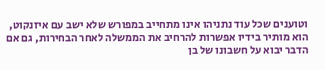וטוענים שכל עוד נתניהו אינו מתחייב במפורש שלא ישב עם איזנקוט, הוא מותיר בידיו אפשרות להרחיב את הממשלה לאחר הבחירות, גם אם הדבר יבוא על חשבונו של בן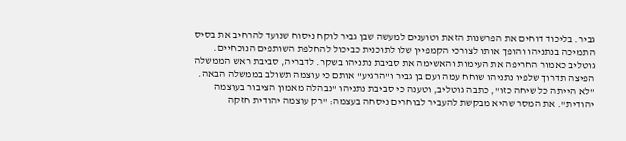גביר. בליכוד דוחים את הפרשנות הזאת וטוענים למעשה שבן גביר לוקח ניסוח שנועד להרחיב את בסיס התמיכה בנתניהו והופך אותו לצורכי הקמפיין שלו לתוכנית כביכול להחלפת השותפים הנוכחיים.
גוטליב כאמור החריפה את העימות והאשימה את סביבת נתניהו בשקר. לדבריה, סביבת ראש הממשלה הפיצה תדרוך שלפיו נתניהו שוחח עמה ועם בן גביר ו"הרגיע" אותם כי עוצמה תשולב בממשלה הבאה. "לא הייתה כל שיחה כזו", כתבה גוטליב, וטענה כי סביבת נתניהו "נבהלה מאמון הציבור בעוצמה יהודית". את המסר שהיא מבקשת להעביר לבוחרים ניסחה בעצמה: "רק עוצמה יהודית חזקה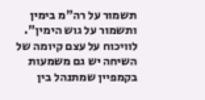תשמור על רה"מ בימין ותשמור על גוש הימין".
לוויכוח על עצם קיומה של השיחה יש גם משמעות בקמפיין שמתנהל בין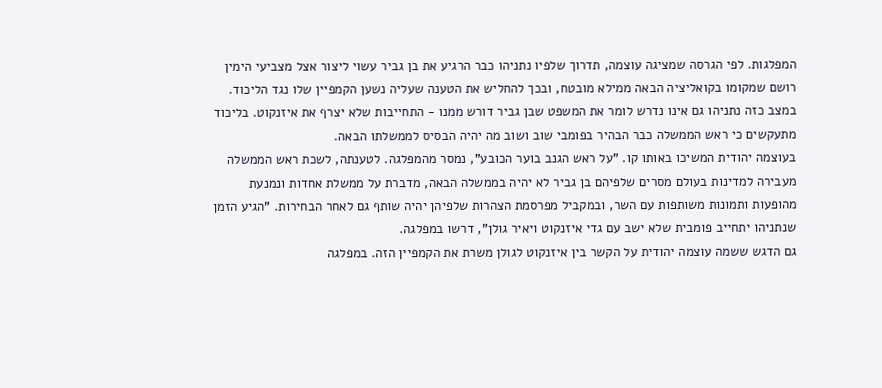המפלגות. לפי הגרסה שמציגה עוצמה, תדרוך שלפיו נתניהו כבר הרגיע את בן גביר עשוי ליצור אצל מצביעי הימין רושם שמקומו בקואליציה הבאה ממילא מובטח, ובכך להחליש את הטענה שעליה נשען הקמפיין שלו נגד הליכוד. במצב כזה נתניהו גם אינו נדרש לומר את המשפט שבן גביר דורש ממנו - התחייבות שלא יצרף את איזנקוט. בליכוד מתעקשים כי ראש הממשלה כבר הבהיר בפומבי שוב ושוב מה יהיה הבסיס לממשלתו הבאה.
בעוצמה יהודית המשיכו באותו קו. "על ראש הגנב בוער הכובע", נמסר מהמפלגה. לטענתה, לשכת ראש הממשלה מעבירה למדינות בעולם מסרים שלפיהם בן גביר לא יהיה בממשלה הבאה, מדברת על ממשלת אחדות ונמנעת מהופעות ותמונות משותפות עם השר, ובמקביל מפרסמת הצהרות שלפיהן יהיה שותף גם לאחר הבחירות. "הגיע הזמן שנתניהו יתחייב פומבית שלא ישב עם גדי איזנקוט ויאיר גולן", דרשו במפלגה.
גם הדגש ששמה עוצמה יהודית על הקשר בין איזנקוט לגולן משרת את הקמפיין הזה. במפלגה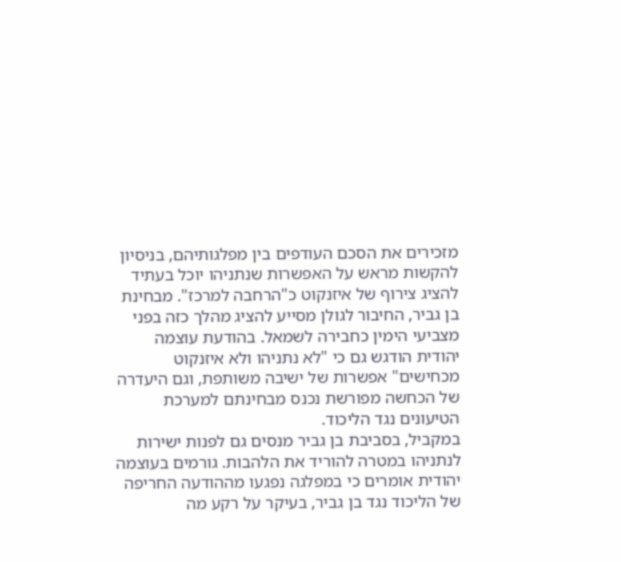מזכירים את הסכם העודפים בין מפלגותיהם, בניסיון להקשות מראש על האפשרות שנתניהו יוכל בעתיד להציג צירוף של איזנקוט כ"הרחבה למרכז". מבחינת בן גביר, החיבור לגולן מסייע להציג מהלך כזה בפני מצביעי הימין כחבירה לשמאל. בהודעת עוצמה יהודית הודגש גם כי "לא נתניהו ולא איזנקוט מכחישים" אפשרות של ישיבה משותפת, וגם היעדרה של הכחשה מפורשת נכנס מבחינתם למערכת הטיעונים נגד הליכוד.
במקביל, בסביבת בן גביר מנסים גם לפנות ישירות לנתניהו במטרה להוריד את הלהבות. גורמים בעוצמה יהודית אומרים כי במפלגה נפגעו מההודעה החריפה של הליכוד נגד בן גביר, בעיקר על רקע מה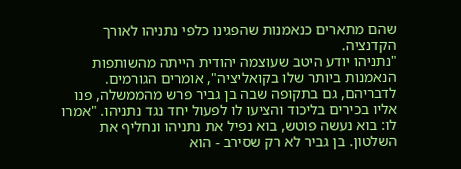שהם מתארים כנאמנות שהפגינו כלפי נתניהו לאורך הקדנציה.
"נתניהו יודע היטב שעוצמה יהודית הייתה מהשותפות הנאמנות ביותר שלו בקואליציה", אומרים הגורמים. לדבריהם, גם בתקופה שבה בן גביר פרש מהממשלה, פנו אליו בכירים בליכוד והציעו לו לפעול יחד נגד נתניהו. "אמרו לו: בוא נעשה פוטש, בוא נפיל את נתניהו ונחליף את השלטון. בן גביר לא רק שסירב - הוא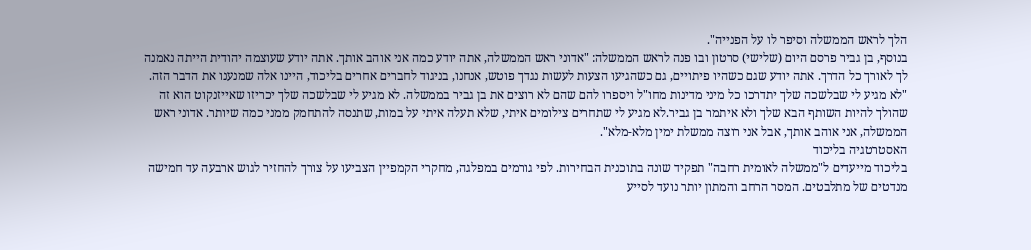הלך לראש הממשלה וסיפר לו על הפנייה".
בנוסף, בן גביר פרסם היום (שלישי) סרטון ובו פנה לראש הממשלה: "אדוני ראש הממשלה, אתה יודע כמה אני אוהב אותך. אתה יודע שעוצמה יהודית הייתה נאמנה לך לאורך כל הדרך. אתה יודע שגם כשהיו פיתויים, גם כשהגיעו הצעות לעשות נגדך פוטש, אנחנו, בניגוד לחברים אחרים בליכוד, היינו אלה שמנענו את הדבר הזה.
"לא מגיע לי שבלשכה שלך יתדרכו כל מיני מדינות מחו"ל ויספרו להם שהם לא רוצים את בן גביר בממשלה. לא מגיע לי שבלשכה שלך יכריזו שאייזנקוט הוא זה שהולך להיות השותף הבא שלך ולא איתמר בן גביר.לא מגיע לי שתחרים צילומים איתי, שלא תעלה איתי על במות, שתנסה להתחמק ממני כמה שיותר. אדוני ראש הממשלה, אני אוהב אותך, אבל אני רוצה ממשלת ימין מלא-מלא".
האסטרטגיה בליכוד
בליכוד מייעדים ל"ממשלה לאומית רחבה" תפקיד שונה בתוכנית הבחירות. לפי גורמים במפלגה, מחקרי הקמפיין הצביעו על צורך להחזיר לגוש ארבעה עד חמישה מנדטים של מתלבטים. המסר הרחב והמתון יותר נועד לסייע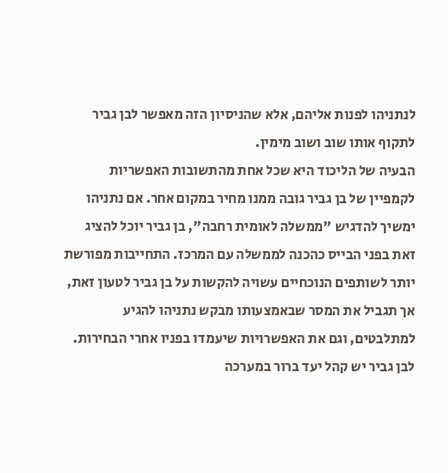לנתניהו לפנות אליהם, אלא שהניסיון הזה מאפשר לבן גביר לתקוף אותו שוב ושוב מימין.
הבעיה של הליכוד היא שכל אחת מהתשובות האפשריות לקמפיין של בן גביר גובה ממנו מחיר במקום אחר. אם נתניהו ימשיך להדגיש "ממשלה לאומית רחבה", בן גביר יוכל להציג זאת בפני הבייס כהכנה לממשלה עם המרכז. התחייבות מפורשת יותר לשותפים הנוכחיים עשויה להקשות על בן גביר לטעון זאת, אך תגביל את המסר שבאמצעותו מבקש נתניהו להגיע למתלבטים, וגם את האפשרויות שיעמדו בפניו אחרי הבחירות.
לבן גביר יש קהל יעד ברור במערכה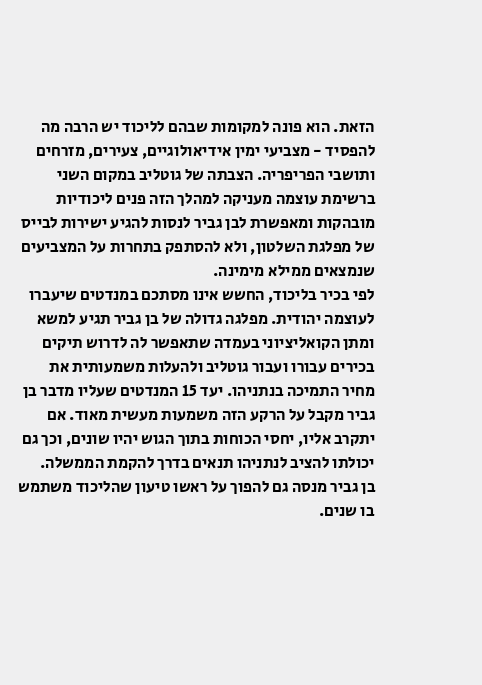הזאת. הוא פונה למקומות שבהם לליכוד יש הרבה מה להפסיד - מצביעי ימין אידיאולוגיים, צעירים, מזרחים ותושבי הפריפריה. הצבתה של גוטליב במקום השני ברשימת עוצמה מעניקה למהלך הזה פנים ליכודיות מובהקות ומאפשרת לבן גביר לנסות להגיע ישירות לבייס של מפלגת השלטון, ולא להסתפק בתחרות על המצביעים שנמצאים ממילא מימינה.
לפי בכיר בליכוד, החשש אינו מסתכם במנדטים שיעברו לעוצמה יהודית. מפלגה גדולה של בן גביר תגיע למשא ומתן הקואליציוני בעמדה שתאפשר לה לדרוש תיקים בכירים עבורו ועבור גוטליב ולהעלות משמעותית את מחיר התמיכה בנתניהו. יעד 15 המנדטים שעליו מדבר בן גביר מקבל על הרקע הזה משמעות מעשית מאוד. אם יתקרב אליו, יחסי הכוחות בתוך הגוש יהיו שונים, וכך גם יכולתו להציב לנתניהו תנאים בדרך להקמת הממשלה.
בן גביר מנסה גם להפוך על ראשו טיעון שהליכוד משתמש בו שנים.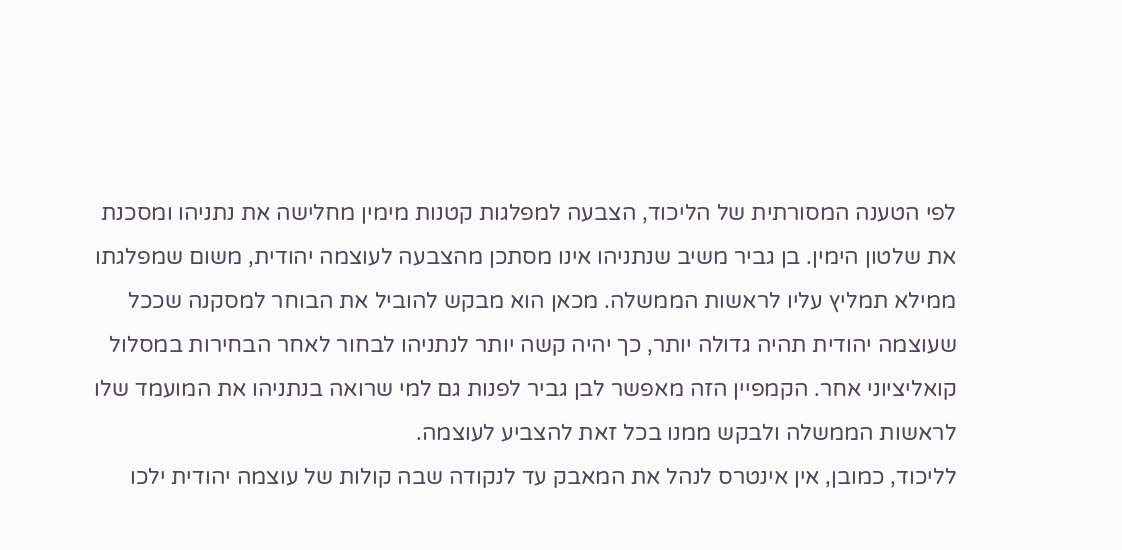לפי הטענה המסורתית של הליכוד, הצבעה למפלגות קטנות מימין מחלישה את נתניהו ומסכנת את שלטון הימין. בן גביר משיב שנתניהו אינו מסתכן מהצבעה לעוצמה יהודית, משום שמפלגתו ממילא תמליץ עליו לראשות הממשלה. מכאן הוא מבקש להוביל את הבוחר למסקנה שככל שעוצמה יהודית תהיה גדולה יותר, כך יהיה קשה יותר לנתניהו לבחור לאחר הבחירות במסלול קואליציוני אחר. הקמפיין הזה מאפשר לבן גביר לפנות גם למי שרואה בנתניהו את המועמד שלו לראשות הממשלה ולבקש ממנו בכל זאת להצביע לעוצמה.
לליכוד, כמובן, אין אינטרס לנהל את המאבק עד לנקודה שבה קולות של עוצמה יהודית ילכו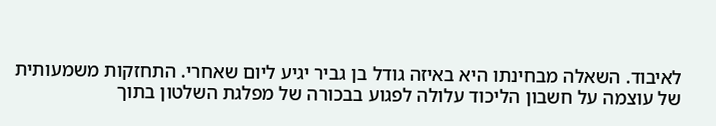לאיבוד. השאלה מבחינתו היא באיזה גודל בן גביר יגיע ליום שאחרי. התחזקות משמעותית של עוצמה על חשבון הליכוד עלולה לפגוע בבכורה של מפלגת השלטון בתוך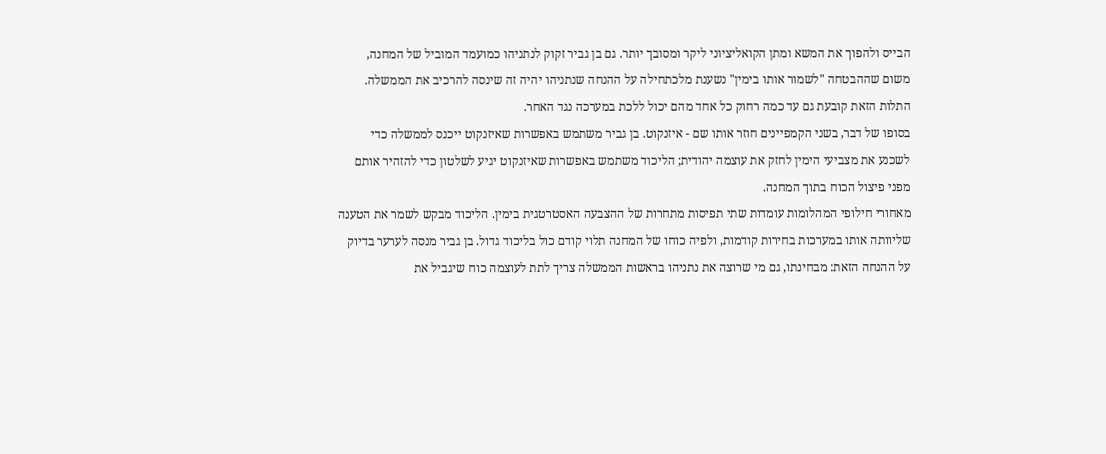הבייס ולהפוך את המשא ומתן הקואליציוני ליקר ומסובך יותר. גם בן גביר זקוק לנתניהו כמועמד המוביל של המחנה, משום שההבטחה "לשמור אותו בימין" נשענת מלכתחילה על ההנחה שנתניהו יהיה זה שינסה להרכיב את הממשלה. התלות הזאת קובעת גם עד כמה רחוק כל אחד מהם יכול ללכת במערכה נגד האחר.
בסופו של דבר, בשני הקמפיינים חוזר אותו שם - איזנקוט. בן גביר משתמש באפשרות שאיזנקוט ייכנס לממשלה כדי לשכנע את מצביעי הימין לחזק את עוצמה יהודית; הליכוד משתמש באפשרות שאיזנקוט יגיע לשלטון כדי להזהיר אותם מפני פיצול הכוח בתוך המחנה.
מאחורי חילופי המהלומות עומדות שתי תפיסות מתחרות של ההצבעה האסטרטגית בימין. הליכוד מבקש לשמר את הטענה שליוותה אותו במערכות בחירות קודמות, ולפיה כוחו של המחנה תלוי קודם כול בליכוד גדול. בן גביר מנסה לערער בדיוק על ההנחה הזאת: מבחינתו, גם מי שרוצה את נתניהו בראשות הממשלה צריך לתת לעוצמה כוח שיגביל את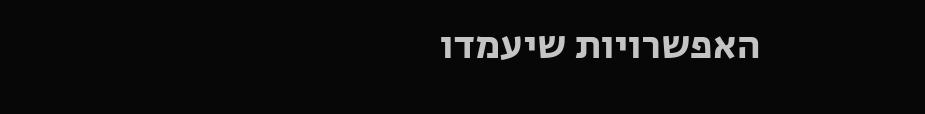האפשרויות שיעמדו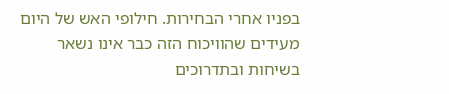בפניו אחרי הבחירות. חילופי האש של היום מעידים שהוויכוח הזה כבר אינו נשאר בשיחות ובתדרוכים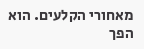מאחורי הקלעים. הוא הפך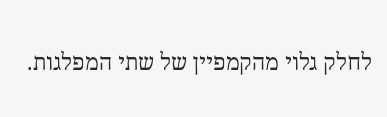לחלק גלוי מהקמפיין של שתי המפלגות.